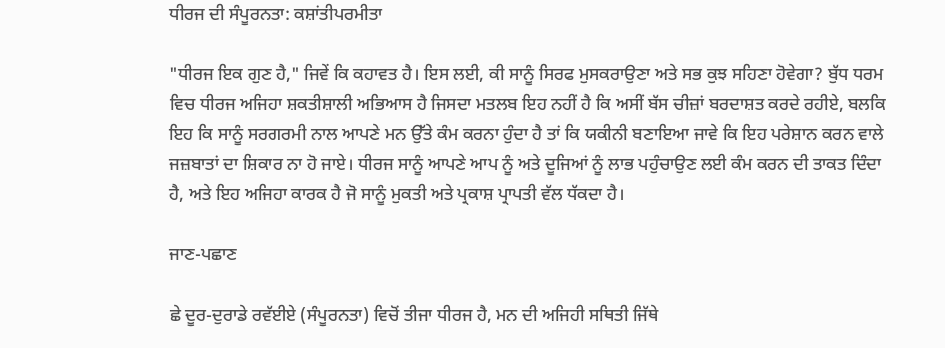ਧੀਰਜ ਦੀ ਸੰਪੂਰਨਤਾ: ਕਸ਼ਾਂਤੀਪਰਮੀਤਾ

"ਧੀਰਜ ਇਕ ਗੁਣ ਹੈ," ਜਿਵੇਂ ਕਿ ਕਹਾਵਤ ਹੈ। ਇਸ ਲਈ, ਕੀ ਸਾਨੂੰ ਸਿਰਫ ਮੁਸਕਰਾਉਣਾ ਅਤੇ ਸਭ ਕੁਝ ਸਹਿਣਾ ਹੋਵੇਗਾ? ਬੁੱਧ ਧਰਮ ਵਿਚ ਧੀਰਜ ਅਜਿਹਾ ਸ਼ਕਤੀਸ਼ਾਲੀ ਅਭਿਆਸ ਹੈ ਜਿਸਦਾ ਮਤਲਬ ਇਹ ਨਹੀਂ ਹੈ ਕਿ ਅਸੀਂ ਬੱਸ ਚੀਜ਼ਾਂ ਬਰਦਾਸ਼ਤ ਕਰਦੇ ਰਹੀਏ, ਬਲਕਿ ਇਹ ਕਿ ਸਾਨੂੰ ਸਰਗਰਮੀ ਨਾਲ ਆਪਣੇ ਮਨ ਉੱਤੇ ਕੰਮ ਕਰਨਾ ਹੁੰਦਾ ਹੈ ਤਾਂ ਕਿ ਯਕੀਨੀ ਬਣਾਇਆ ਜਾਵੇ ਕਿ ਇਹ ਪਰੇਸ਼ਾਨ ਕਰਨ ਵਾਲੇ ਜਜ਼ਬਾਤਾਂ ਦਾ ਸ਼ਿਕਾਰ ਨਾ ਹੋ ਜਾਏ। ਧੀਰਜ ਸਾਨੂੰ ਆਪਣੇ ਆਪ ਨੂੰ ਅਤੇ ਦੂਜਿਆਂ ਨੂੰ ਲਾਭ ਪਹੁੰਚਾਉਣ ਲਈ ਕੰਮ ਕਰਨ ਦੀ ਤਾਕਤ ਦਿੰਦਾ ਹੈ, ਅਤੇ ਇਹ ਅਜਿਹਾ ਕਾਰਕ ਹੈ ਜੋ ਸਾਨੂੰ ਮੁਕਤੀ ਅਤੇ ਪ੍ਰਕਾਸ਼ ਪ੍ਰਾਪਤੀ ਵੱਲ ਧੱਕਦਾ ਹੈ।

ਜਾਣ-ਪਛਾਣ

ਛੇ ਦੂਰ-ਦੁਰਾਡੇ ਰਵੱਈਏ (ਸੰਪੂਰਨਤਾ) ਵਿਚੋਂ ਤੀਜਾ ਧੀਰਜ ਹੈ, ਮਨ ਦੀ ਅਜਿਹੀ ਸਥਿਤੀ ਜਿੱਥੇ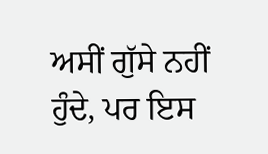ਅਸੀਂ ਗੁੱਸੇ ਨਹੀਂ ਹੁੰਦੇ, ਪਰ ਇਸ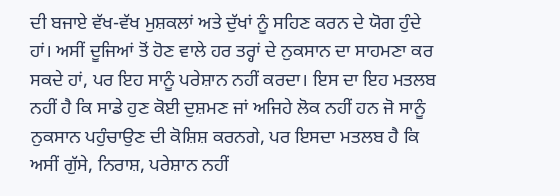ਦੀ ਬਜਾਏ ਵੱਖ-ਵੱਖ ਮੁਸ਼ਕਲਾਂ ਅਤੇ ਦੁੱਖਾਂ ਨੂੰ ਸਹਿਣ ਕਰਨ ਦੇ ਯੋਗ ਹੁੰਦੇ ਹਾਂ। ਅਸੀਂ ਦੂਜਿਆਂ ਤੋਂ ਹੋਣ ਵਾਲੇ ਹਰ ਤਰ੍ਹਾਂ ਦੇ ਨੁਕਸਾਨ ਦਾ ਸਾਹਮਣਾ ਕਰ ਸਕਦੇ ਹਾਂ, ਪਰ ਇਹ ਸਾਨੂੰ ਪਰੇਸ਼ਾਨ ਨਹੀਂ ਕਰਦਾ। ਇਸ ਦਾ ਇਹ ਮਤਲਬ ਨਹੀਂ ਹੈ ਕਿ ਸਾਡੇ ਹੁਣ ਕੋਈ ਦੁਸ਼ਮਣ ਜਾਂ ਅਜਿਹੇ ਲੋਕ ਨਹੀਂ ਹਨ ਜੋ ਸਾਨੂੰ ਨੁਕਸਾਨ ਪਹੁੰਚਾਉਣ ਦੀ ਕੋਸ਼ਿਸ਼ ਕਰਨਗੇ, ਪਰ ਇਸਦਾ ਮਤਲਬ ਹੈ ਕਿ ਅਸੀਂ ਗੁੱਸੇ, ਨਿਰਾਸ਼, ਪਰੇਸ਼ਾਨ ਨਹੀਂ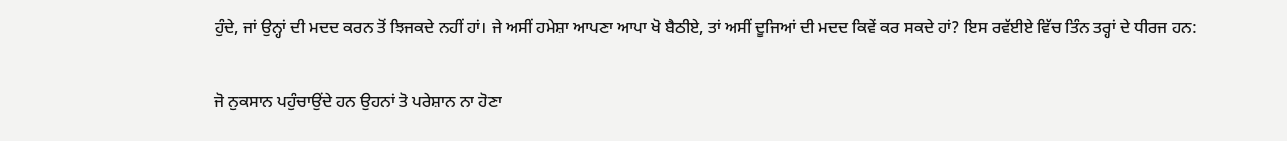ਹੁੰਦੇ, ਜਾਂ ਉਨ੍ਹਾਂ ਦੀ ਮਦਦ ਕਰਨ ਤੋਂ ਝਿਜਕਦੇ ਨਹੀਂ ਹਾਂ। ਜੇ ਅਸੀਂ ਹਮੇਸ਼ਾ ਆਪਣਾ ਆਪਾ ਖੋ ਬੈਠੀਏ, ਤਾਂ ਅਸੀਂ ਦੂਜਿਆਂ ਦੀ ਮਦਦ ਕਿਵੇਂ ਕਰ ਸਕਦੇ ਹਾਂ? ਇਸ ਰਵੱਈਏ ਵਿੱਚ ਤਿੰਨ ਤਰ੍ਹਾਂ ਦੇ ਧੀਰਜ ਹਨ:

ਜੋ ਨੁਕਸਾਨ ਪਹੁੰਚਾਉਂਦੇ ਹਨ ਉਹਨਾਂ ਤੋ ਪਰੇਸ਼ਾਨ ਨਾ ਹੋਣਾ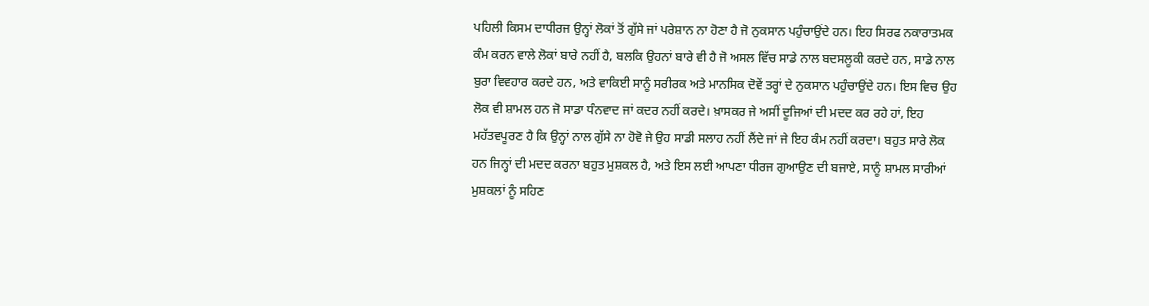ਪਹਿਲੀ ਕਿਸਮ ਦਾਧੀਰਜ ਉਨ੍ਹਾਂ ਲੋਕਾਂ ਤੋਂ ਗੁੱਸੇ ਜਾਂ ਪਰੇਸ਼ਾਨ ਨਾ ਹੋਣਾ ਹੈ ਜੋ ਨੁਕਸਾਨ ਪਹੁੰਚਾਉਂਦੇ ਹਨ। ਇਹ ਸਿਰਫ ਨਕਾਰਾਤਮਕ ਕੰਮ ਕਰਨ ਵਾਲੇ ਲੋਕਾਂ ਬਾਰੇ ਨਹੀਂ ਹੈ, ਬਲਕਿ ਉਹਨਾਂ ਬਾਰੇ ਵੀ ਹੈ ਜੋ ਅਸਲ ਵਿੱਚ ਸਾਡੇ ਨਾਲ ਬਦਸਲੂਕੀ ਕਰਦੇ ਹਨ, ਸਾਡੇ ਨਾਲ ਬੁਰਾ ਵਿਵਹਾਰ ਕਰਦੇ ਹਨ, ਅਤੇ ਵਾਕਿਈ ਸਾਨੂੰ ਸਰੀਰਕ ਅਤੇ ਮਾਨਸਿਕ ਦੋਵੇਂ ਤਰ੍ਹਾਂ ਦੇ ਨੁਕਸਾਨ ਪਹੁੰਚਾਉਂਦੇ ਹਨ। ਇਸ ਵਿਚ ਉਹ ਲੋਕ ਵੀ ਸ਼ਾਮਲ ਹਨ ਜੋ ਸਾਡਾ ਧੰਨਵਾਦ ਜਾਂ ਕਦਰ ਨਹੀਂ ਕਰਦੇ। ਖ਼ਾਸਕਰ ਜੇ ਅਸੀਂ ਦੂਜਿਆਂ ਦੀ ਮਦਦ ਕਰ ਰਹੇ ਹਾਂ, ਇਹ ਮਹੱਤਵਪੂਰਣ ਹੈ ਕਿ ਉਨ੍ਹਾਂ ਨਾਲ ਗੁੱਸੇ ਨਾ ਹੋਵੋ ਜੇ ਉਹ ਸਾਡੀ ਸਲਾਹ ਨਹੀਂ ਲੈਂਦੇ ਜਾਂ ਜੇ ਇਹ ਕੰਮ ਨਹੀਂ ਕਰਦਾ। ਬਹੁਤ ਸਾਰੇ ਲੋਕ ਹਨ ਜਿਨ੍ਹਾਂ ਦੀ ਮਦਦ ਕਰਨਾ ਬਹੁਤ ਮੁਸ਼ਕਲ ਹੈ, ਅਤੇ ਇਸ ਲਈ ਆਪਣਾ ਧੀਰਜ ਗੁਆਉਣ ਦੀ ਬਜਾਏ, ਸਾਨੂੰ ਸ਼ਾਮਲ ਸਾਰੀਆਂ ਮੁਸ਼ਕਲਾਂ ਨੂੰ ਸਹਿਣ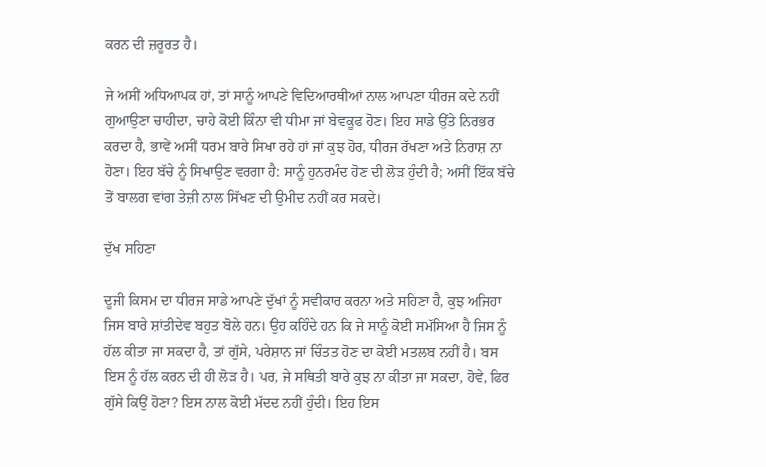ਕਰਨ ਦੀ ਜ਼ਰੂਰਤ ਹੈ।

ਜੇ ਅਸੀਂ ਅਧਿਆਪਕ ਹਾਂ, ਤਾਂ ਸਾਨੂੰ ਆਪਣੇ ਵਿਦਿਆਰਥੀਆਂ ਨਾਲ ਆਪਣਾ ਧੀਰਜ ਕਦੇ ਨਹੀਂ ਗੁਆਉਣਾ ਚਾਹੀਦਾ, ਚਾਹੇ ਕੋਈ ਕਿੰਨਾ ਵੀ ਧੀਮਾ ਜਾਂ ਬੇਵਕੂਫ ਹੋਣ। ਇਹ ਸਾਡੇ ਉੱਤੇ ਨਿਰਭਰ ਕਰਦਾ ਹੈ, ਭਾਵੇਂ ਅਸੀਂ ਧਰਮ ਬਾਰੇ ਸਿਖਾ ਰਹੇ ਹਾਂ ਜਾਂ ਕੁਝ ਹੋਰ, ਧੀਰਜ ਰੱਖਣਾ ਅਤੇ ਨਿਰਾਸ਼ ਨਾ ਹੋਣਾ। ਇਹ ਬੱਚੇ ਨੂੰ ਸਿਖਾਉਣ ਵਰਗਾ ਹੈ: ਸਾਨੂੰ ਹੁਨਰਮੰਦ ਹੋਣ ਦੀ ਲੋੜ ਹੁੰਦੀ ਹੈ; ਅਸੀਂ ਇੱਕ ਬੱਚੇ ਤੋਂ ਬਾਲਗ ਵਾਂਗ ਤੇਜ਼ੀ ਨਾਲ ਸਿੱਖਣ ਦੀ ਉਮੀਦ ਨਹੀਂ ਕਰ ਸਕਦੇ।

ਦੁੱਖ ਸਹਿਣਾ

ਦੂਜੀ ਕਿਸਮ ਦਾ ਧੀਰਜ ਸਾਡੇ ਆਪਣੇ ਦੁੱਖਾਂ ਨੂੰ ਸਵੀਕਾਰ ਕਰਨਾ ਅਤੇ ਸਹਿਣਾ ਹੈ, ਕੁਝ ਅਜਿਹਾ ਜਿਸ ਬਾਰੇ ਸ਼ਾਂਤੀਦੇਵ ਬਹੁਤ ਬੋਲੇ ਹਨ। ਉਹ ਕਹਿੰਦੇ ਹਨ ਕਿ ਜੇ ਸਾਨੂੰ ਕੋਈ ਸਮੱਸਿਆ ਹੈ ਜਿਸ ਨੂੰ ਹੱਲ ਕੀਤਾ ਜਾ ਸਕਦਾ ਹੈ, ਤਾਂ ਗੁੱਸੇ, ਪਰੇਸ਼ਾਨ ਜਾਂ ਚਿੰਤਤ ਹੋਣ ਦਾ ਕੋਈ ਮਤਲਬ ਨਹੀਂ ਹੈ। ਬਸ ਇਸ ਨੂੰ ਹੱਲ ਕਰਨ ਦੀ ਹੀ ਲੋੜ ਹੈ। ਪਰ, ਜੇ ਸਥਿਤੀ ਬਾਰੇ ਕੁਝ ਨਾ ਕੀਤਾ ਜਾ ਸਕਦਾ, ਹੋਵੇ, ਫਿਰ ਗੁੱਸੇ ਕਿਉਂ ਹੋਣਾ? ਇਸ ਨਾਲ ਕੋਈ ਮੱਦਦ ਨਹੀਂ ਹੁੰਦੀ। ਇਹ ਇਸ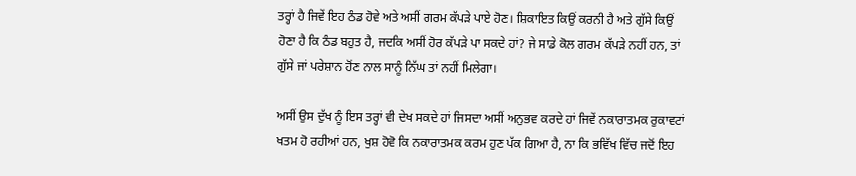ਤਰ੍ਹਾਂ ਹੈ ਜਿਵੇਂ ਇਹ ਠੰਡ ਹੋਵੇ ਅਤੇ ਅਸੀਂ ਗਰਮ ਕੱਪੜੇ ਪਾਏ ਹੋਣ। ਸ਼ਿਕਾਇਤ ਕਿਉਂ ਕਰਨੀ ਹੈ ਅਤੇ ਗੁੱਸੇ ਕਿਉਂ ਹੋਣਾ ਹੈ ਕਿ ਠੰਡ ਬਹੁਤ ਹੈ, ਜਦਕਿ ਅਸੀਂ ਹੋਰ ਕੱਪੜੇ ਪਾ ਸਕਦੇ ਹਾਂ? ਜੇ ਸਾਡੇ ਕੋਲ ਗਰਮ ਕੱਪੜੇ ਨਹੀਂ ਹਨ, ਤਾਂ ਗੁੱਸੇ ਜਾਂ ਪਰੇਸ਼ਾਨ ਹੋਂਣ ਨਾਲ ਸਾਨੂੰ ਨਿੱਘ ਤਾਂ ਨਹੀਂ ਮਿਲੇਗਾ।

ਅਸੀਂ ਉਸ ਦੁੱਖ ਨੂੰ ਇਸ ਤਰ੍ਹਾਂ ਵੀ ਦੇਖ ਸਕਦੇ ਹਾਂ ਜਿਸਦਾ ਅਸੀਂ ਅਨੁਭਵ ਕਰਦੇ ਹਾਂ ਜਿਵੇਂ ਨਕਾਰਾਤਮਕ ਰੁਕਾਵਟਾਂ ਖਤਮ ਹੋ ਰਹੀਆਂ ਹਨ, ਖੁਸ਼ ਹੋਵੋ ਕਿ ਨਕਾਰਾਤਮਕ ਕਰਮ ਹੁਣ ਪੱਕ ਗਿਆ ਹੈ, ਨਾ ਕਿ ਭਵਿੱਖ ਵਿੱਚ ਜਦੋਂ ਇਹ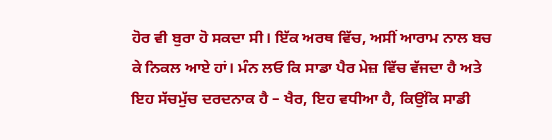ਹੋਰ ਵੀ ਬੁਰਾ ਹੋ ਸਕਦਾ ਸੀ। ਇੱਕ ਅਰਥ ਵਿੱਚ, ਅਸੀਂ ਆਰਾਮ ਨਾਲ ਬਚ ਕੇ ਨਿਕਲ ਆਏ ਹਾਂ। ਮੰਨ ਲਓ ਕਿ ਸਾਡਾ ਪੈਰ ਮੇਜ਼ ਵਿੱਚ ਵੱਜਦਾ ਹੈ ਅਤੇ ਇਹ ਸੱਚਮੁੱਚ ਦਰਦਨਾਕ ਹੈ – ਖੈਰ, ਇਹ ਵਧੀਆ ਹੈ, ਕਿਉਂਕਿ ਸਾਡੀ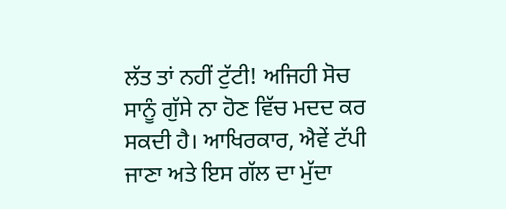ਲੱਤ ਤਾਂ ਨਹੀਂ ਟੁੱਟੀ! ਅਜਿਹੀ ਸੋਚ ਸਾਨੂੰ ਗੁੱਸੇ ਨਾ ਹੋਣ ਵਿੱਚ ਮਦਦ ਕਰ ਸਕਦੀ ਹੈ। ਆਖਿਰਕਾਰ, ਐਵੇਂ ਟੱਪੀ ਜਾਣਾ ਅਤੇ ਇਸ ਗੱਲ ਦਾ ਮੁੱਦਾ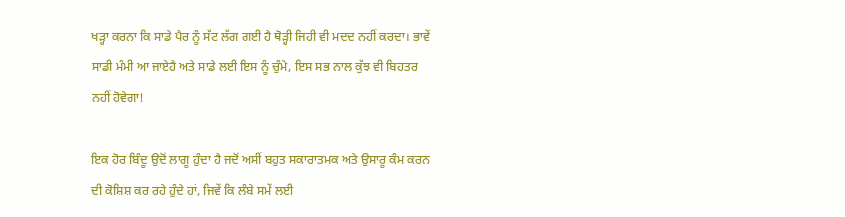ਖੜ੍ਹਾ ਕਰਨਾ ਕਿ ਸਾਡੇ ਪੈਰ ਨੂੰ ਸੱਟ ਲੱਗ ਗਈ ਹੈ ਥੋੜ੍ਹੀ ਜਿਹੀ ਵੀ ਮਦਦ ਨਹੀਂ ਕਰਦਾ। ਭਾਵੇਂ ਸਾਡੀ ਮੰਮੀ ਆ ਜਾਏਹੈ ਅਤੇ ਸਾਡੇ ਲਈ ਇਸ ਨੂੰ ਚੁੰਮੇ, ਇਸ ਸਭ ਨਾਲ ਕੁੱਝ ਵੀ ਬਿਹਤਰ ਨਹੀਂ ਹੋਵੇਗਾ!

ਇਕ ਹੋਰ ਬਿੰਦੂ ਉਦੋਂ ਲਾਗੂ ਹੁੰਦਾ ਹੈ ਜਦੋਂ ਅਸੀਂ ਬਹੁਤ ਸਕਾਰਾਤਮਕ ਅਤੇ ਉਸਾਰੂ ਕੰਮ ਕਰਨ ਦੀ ਕੋਸ਼ਿਸ਼ ਕਰ ਰਹੇ ਹੁੰਦੇ ਹਾਂ, ਜਿਵੇਂ ਕਿ ਲੰਬੇ ਸਮੇਂ ਲਈ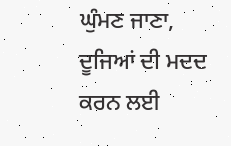ਘੁੰਮਣ ਜਾਣਾ, ਦੂਜਿਆਂ ਦੀ ਮਦਦ ਕਰਨ ਲਈ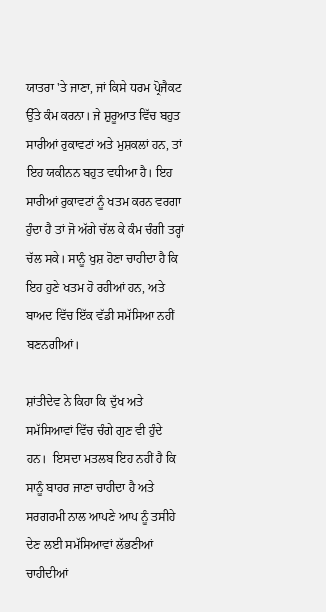ਯਾਤਰਾ 'ਤੇ ਜਾਣਾ, ਜਾਂ ਕਿਸੇ ਧਰਮ ਪ੍ਰੋਜੈਕਟ ਉੱਤੇ ਕੰਮ ਕਰਨਾ। ਜੇ ਸ਼ੁਰੂਆਤ ਵਿੱਚ ਬਹੁਤ ਸਾਰੀਆਂ ਰੁਕਾਵਟਾਂ ਅਤੇ ਮੁਸ਼ਕਲਾਂ ਹਨ, ਤਾਂ ਇਹ ਯਕੀਨਨ ਬਹੁਤ ਵਧੀਆ ਹੈ। ਇਹ ਸਾਰੀਆਂ ਰੁਕਾਵਟਾਂ ਨੂੰ ਖਤਮ ਕਰਨ ਵਰਗਾ ਹੁੰਦਾ ਹੈ ਤਾਂ ਜੋ ਅੱਗੇ ਚੱਲ ਕੇ ਕੰਮ ਚੰਗੀ ਤਰ੍ਹਾਂ ਚੱਲ ਸਕੇ। ਸਾਨੂੰ ਖੁਸ਼ ਹੋਣਾ ਚਾਹੀਦਾ ਹੈ ਕਿ ਇਹ ਹੁਣੇ ਖਤਮ ਹੋ ਰਹੀਆਂ ਹਨ, ਅਤੇ ਬਾਅਦ ਵਿੱਚ ਇੱਕ ਵੱਡੀ ਸਮੱਸਿਆ ਨਹੀਂ ਬਣਨਗੀਆਂ।

ਸ਼ਾਂਤੀਦੇਵ ਨੇ ਕਿਹਾ ਕਿ ਦੁੱਖ ਅਤੇ ਸਮੱਸਿਆਵਾਂ ਵਿੱਚ ਚੰਗੇ ਗੁਣ ਵੀ ਹੁੰਦੇ ਹਨ।  ਇਸਦਾ ਮਤਲਬ ਇਹ ਨਹੀਂ ਹੈ ਕਿ ਸਾਨੂੰ ਬਾਹਰ ਜਾਣਾ ਚਾਹੀਦਾ ਹੈ ਅਤੇ ਸਰਗਰਮੀ ਨਾਲ ਆਪਣੇ ਆਪ ਨੂੰ ਤਸੀਹੇ ਦੇਣ ਲਈ ਸਮੱਸਿਆਵਾਂ ਲੱਭਣੀਆਂ ਚਾਹੀਦੀਆਂ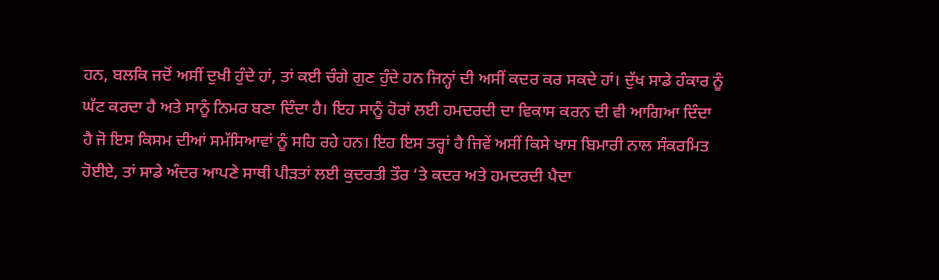ਹਨ, ਬਲਕਿ ਜਦੋਂ ਅਸੀਂ ਦੁਖੀ ਹੁੰਦੇ ਹਾਂ, ਤਾਂ ਕਈ ਚੰਗੇ ਗੁਣ ਹੁੰਦੇ ਹਨ ਜਿਨ੍ਹਾਂ ਦੀ ਅਸੀਂ ਕਦਰ ਕਰ ਸਕਦੇ ਹਾਂ। ਦੁੱਖ ਸਾਡੇ ਹੰਕਾਰ ਨੂੰ ਘੱਟ ਕਰਦਾ ਹੈ ਅਤੇ ਸਾਨੂੰ ਨਿਮਰ ਬਣਾ ਦਿੰਦਾ ਹੈ। ਇਹ ਸਾਨੂੰ ਹੋਰਾਂ ਲਈ ਹਮਦਰਦੀ ਦਾ ਵਿਕਾਸ ਕਰਨ ਦੀ ਵੀ ਆਗਿਆ ਦਿੰਦਾ ਹੈ ਜੋ ਇਸ ਕਿਸਮ ਦੀਆਂ ਸਮੱਸਿਆਵਾਂ ਨੂੰ ਸਹਿ ਰਹੇ ਹਨ। ਇਹ ਇਸ ਤਰ੍ਹਾਂ ਹੈ ਜਿਵੇਂ ਅਸੀਂ ਕਿਸੇ ਖਾਸ ਬਿਮਾਰੀ ਨਾਲ ਸੰਕਰਮਿਤ ਹੋਈਏ, ਤਾਂ ਸਾਡੇ ਅੰਦਰ ਆਪਣੇ ਸਾਥੀ ਪੀੜਤਾਂ ਲਈ ਕੁਦਰਤੀ ਤੌਰ ‘ਤੇ ਕਦਰ ਅਤੇ ਹਮਦਰਦੀ ਪੈਦਾ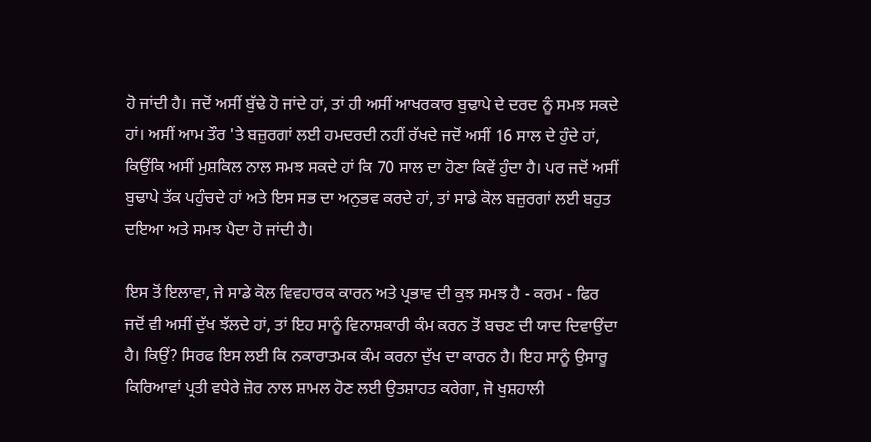ਹੋ ਜਾਂਦੀ ਹੈ। ਜਦੋਂ ਅਸੀਂ ਬੁੱਢੇ ਹੋ ਜਾਂਦੇ ਹਾਂ, ਤਾਂ ਹੀ ਅਸੀਂ ਆਖਰਕਾਰ ਬੁਢਾਪੇ ਦੇ ਦਰਦ ਨੂੰ ਸਮਝ ਸਕਦੇ ਹਾਂ। ਅਸੀਂ ਆਮ ਤੌਰ 'ਤੇ ਬਜ਼ੁਰਗਾਂ ਲਈ ਹਮਦਰਦੀ ਨਹੀਂ ਰੱਖਦੇ ਜਦੋਂ ਅਸੀਂ 16 ਸਾਲ ਦੇ ਹੁੰਦੇ ਹਾਂ, ਕਿਉਂਕਿ ਅਸੀਂ ਮੁਸ਼ਕਿਲ ਨਾਲ ਸਮਝ ਸਕਦੇ ਹਾਂ ਕਿ 70 ਸਾਲ ਦਾ ਹੋਣਾ ਕਿਵੇਂ ਹੁੰਦਾ ਹੈ। ਪਰ ਜਦੋਂ ਅਸੀਂ ਬੁਢਾਪੇ ਤੱਕ ਪਹੁੰਚਦੇ ਹਾਂ ਅਤੇ ਇਸ ਸਭ ਦਾ ਅਨੁਭਵ ਕਰਦੇ ਹਾਂ, ਤਾਂ ਸਾਡੇ ਕੋਲ ਬਜ਼ੁਰਗਾਂ ਲਈ ਬਹੁਤ ਦਇਆ ਅਤੇ ਸਮਝ ਪੈਦਾ ਹੋ ਜਾਂਦੀ ਹੈ।

ਇਸ ਤੋਂ ਇਲਾਵਾ, ਜੇ ਸਾਡੇ ਕੋਲ ਵਿਵਹਾਰਕ ਕਾਰਨ ਅਤੇ ਪ੍ਰਭਾਵ ਦੀ ਕੁਝ ਸਮਝ ਹੈ - ਕਰਮ - ਫਿਰ ਜਦੋਂ ਵੀ ਅਸੀਂ ਦੁੱਖ ਝੱਲਦੇ ਹਾਂ, ਤਾਂ ਇਹ ਸਾਨੂੰ ਵਿਨਾਸ਼ਕਾਰੀ ਕੰਮ ਕਰਨ ਤੋਂ ਬਚਣ ਦੀ ਯਾਦ ਦਿਵਾਉਂਦਾ ਹੈ। ਕਿਉਂ? ਸਿਰਫ ਇਸ ਲਈ ਕਿ ਨਕਾਰਾਤਮਕ ਕੰਮ ਕਰਨਾ ਦੁੱਖ ਦਾ ਕਾਰਨ ਹੈ। ਇਹ ਸਾਨੂੰ ਉਸਾਰੂ ਕਿਰਿਆਵਾਂ ਪ੍ਰਤੀ ਵਧੇਰੇ ਜ਼ੋਰ ਨਾਲ ਸ਼ਾਮਲ ਹੋਣ ਲਈ ਉਤਸ਼ਾਹਤ ਕਰੇਗਾ, ਜੋ ਖੁਸ਼ਹਾਲੀ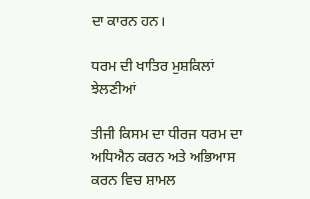ਦਾ ਕਾਰਨ ਹਨ।

ਧਰਮ ਦੀ ਖਾਤਿਰ ਮੁਸ਼ਕਿਲਾਂ ਝੇਲਣੀਆਂ

ਤੀਜੀ ਕਿਸਮ ਦਾ ਧੀਰਜ ਧਰਮ ਦਾ ਅਧਿਐਨ ਕਰਨ ਅਤੇ ਅਭਿਆਸ ਕਰਨ ਵਿਚ ਸ਼ਾਮਲ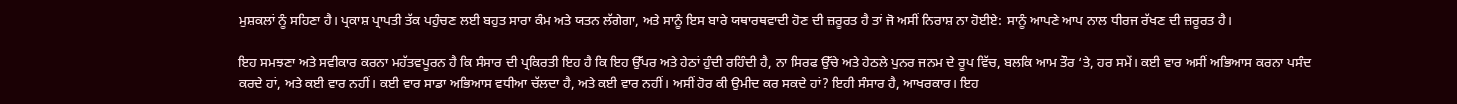ਮੁਸ਼ਕਲਾਂ ਨੂੰ ਸਹਿਣਾ ਹੈ। ਪ੍ਰਕਾਸ਼ ਪ੍ਰਾਪਤੀ ਤੱਕ ਪਹੁੰਚਣ ਲਈ ਬਹੁਤ ਸਾਰਾ ਕੰਮ ਅਤੇ ਯਤਨ ਲੱਗੇਗਾ, ਅਤੇ ਸਾਨੂੰ ਇਸ ਬਾਰੇ ਯਥਾਰਥਵਾਦੀ ਹੋਣ ਦੀ ਜ਼ਰੂਰਤ ਹੈ ਤਾਂ ਜੋ ਅਸੀਂ ਨਿਰਾਸ਼ ਨਾ ਹੋਈਏ: ਸਾਨੂੰ ਆਪਣੇ ਆਪ ਨਾਲ ਧੀਰਜ ਰੱਖਣ ਦੀ ਜ਼ਰੂਰਤ ਹੈ।

ਇਹ ਸਮਝਣਾ ਅਤੇ ਸਵੀਕਾਰ ਕਰਨਾ ਮਹੱਤਵਪੂਰਨ ਹੈ ਕਿ ਸੰਸਾਰ ਦੀ ਪ੍ਰਕਿਰਤੀ ਇਹ ਹੈ ਕਿ ਇਹ ਉੱਪਰ ਅਤੇ ਹੇਠਾਂ ਹੁੰਦੀ ਰਹਿੰਦੀ ਹੈ, ਨਾ ਸਿਰਫ ਉੱਚੇ ਅਤੇ ਹੇਠਲੇ ਪੁਨਰ ਜਨਮ ਦੇ ਰੂਪ ਵਿੱਚ, ਬਲਕਿ ਆਮ ਤੌਰ ‘ਤੇ, ਹਰ ਸਮੇਂ। ਕਈ ਵਾਰ ਅਸੀਂ ਅਭਿਆਸ ਕਰਨਾ ਪਸੰਦ ਕਰਦੇ ਹਾਂ, ਅਤੇ ਕਈ ਵਾਰ ਨਹੀਂ। ਕਈ ਵਾਰ ਸਾਡਾ ਅਭਿਆਸ ਵਧੀਆ ਚੱਲਦਾ ਹੈ, ਅਤੇ ਕਈ ਵਾਰ ਨਹੀਂ। ਅਸੀਂ ਹੋਰ ਕੀ ਉਮੀਦ ਕਰ ਸਕਦੇ ਹਾਂ? ਇਹੀ ਸੰਸਾਰ ਹੈ, ਆਖਰਕਾਰ। ਇਹ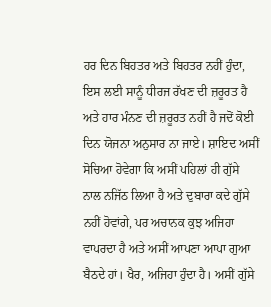ਹਰ ਦਿਨ ਬਿਹਤਰ ਅਤੇ ਬਿਹਤਰ ਨਹੀਂ ਹੁੰਦਾ, ਇਸ ਲਈ ਸਾਨੂੰ ਧੀਰਜ ਰੱਖਣ ਦੀ ਜ਼ਰੂਰਤ ਹੈ ਅਤੇ ਹਾਰ ਮੰਨਣ ਦੀ ਜ਼ਰੂਰਤ ਨਹੀਂ ਹੈ ਜਦੋਂ ਕੋਈ ਦਿਨ ਯੋਜਨਾ ਅਨੁਸਾਰ ਨਾ ਜਾਏ। ਸ਼ਾਇਦ ਅਸੀਂ ਸੋਚਿਆ ਹੋਵੇਗਾ ਕਿ ਅਸੀਂ ਪਹਿਲਾਂ ਹੀ ਗੁੱਸੇ ਨਾਲ ਨਜਿੱਠ ਲਿਆ ਹੈ ਅਤੇ ਦੁਬਾਰਾ ਕਦੇ ਗੁੱਸੇ ਨਹੀਂ ਹੋਵਾਂਗੇ, ਪਰ ਅਚਾਨਕ ਕੁਝ ਅਜਿਹਾ ਵਾਪਰਦਾ ਹੈ ਅਤੇ ਅਸੀਂ ਆਪਣਾ ਆਪਾ ਗੁਆ ਬੈਠਦੇ ਹਾਂ। ਖੈਰ, ਅਜਿਹਾ ਹੁੰਦਾ ਹੈ। ਅਸੀਂ ਗੁੱਸੇ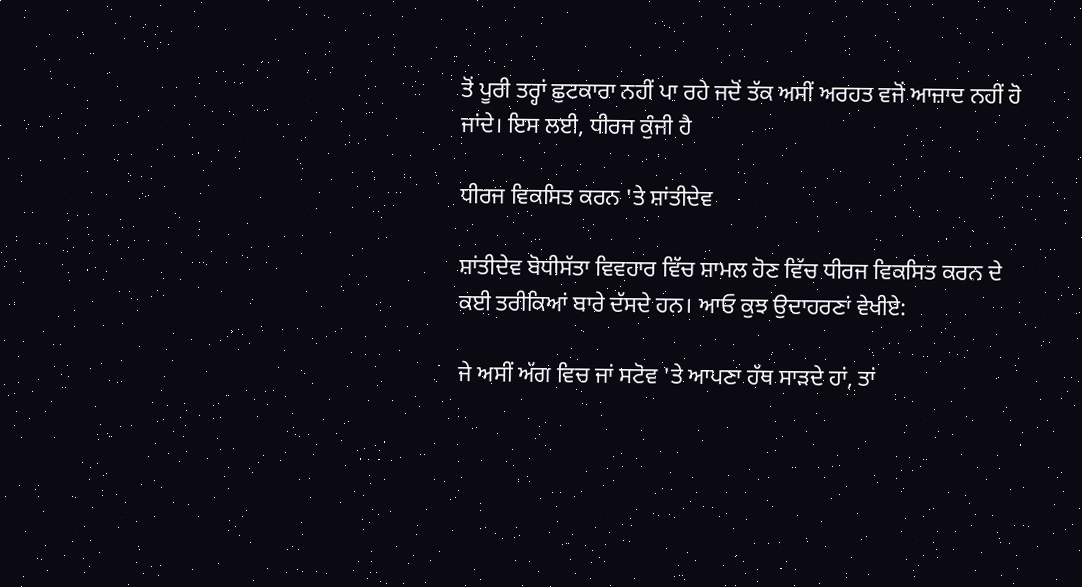ਤੋਂ ਪੂਰੀ ਤਰ੍ਹਾਂ ਛੁਟਕਾਰਾ ਨਹੀਂ ਪਾ ਰਹੇ ਜਦੋਂ ਤੱਕ ਅਸੀਂ ਅਰਹਤ ਵਜੋਂ ਆਜ਼ਾਦ ਨਹੀਂ ਹੋ ਜਾਂਦੇ। ਇਸ ਲਈ, ਧੀਰਜ ਕੁੰਜੀ ਹੈ

ਧੀਰਜ ਵਿਕਸਿਤ ਕਰਨ 'ਤੇ ਸ਼ਾਂਤੀਦੇਵ

ਸ਼ਾਂਤੀਦੇਵ ਬੋਧੀਸੱਤਾ ਵਿਵਹਾਰ ਵਿੱਚ ਸ਼ਾਮਲ ਹੋਣ ਵਿੱਚ ਧੀਰਜ ਵਿਕਸਿਤ ਕਰਨ ਦੇ ਕਈ ਤਰੀਕਿਆਂ ਬਾਰੇ ਦੱਸਦੇ ਹਨ। ਆਓ ਕੁਝ ਉਦਾਹਰਣਾਂ ਵੇਖੀਏ:

ਜੇ ਅਸੀਂ ਅੱਗ ਵਿਚ ਜਾਂ ਸਟੋਵ 'ਤੇ ਆਪਣਾ ਹੱਥ ਸਾੜਦੇ ਹਾਂ, ਤਾਂ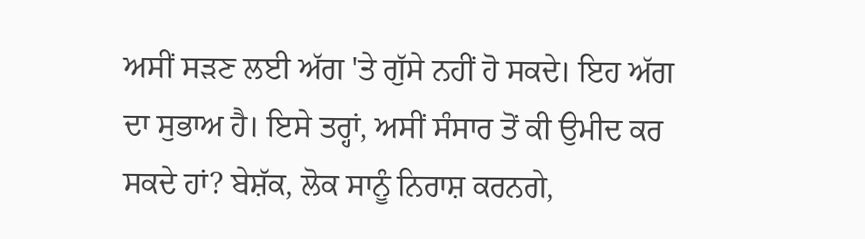ਅਸੀਂ ਸੜਣ ਲਈ ਅੱਗ 'ਤੇ ਗੁੱਸੇ ਨਹੀਂ ਹੋ ਸਕਦੇ। ਇਹ ਅੱਗ ਦਾ ਸੁਭਾਅ ਹੈ। ਇਸੇ ਤਰ੍ਹਾਂ, ਅਸੀਂ ਸੰਸਾਰ ਤੋਂ ਕੀ ਉਮੀਦ ਕਰ ਸਕਦੇ ਹਾਂ? ਬੇਸ਼ੱਕ, ਲੋਕ ਸਾਨੂੰ ਨਿਰਾਸ਼ ਕਰਨਗੇ,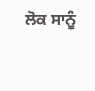ਲੋਕ ਸਾਨੂੰ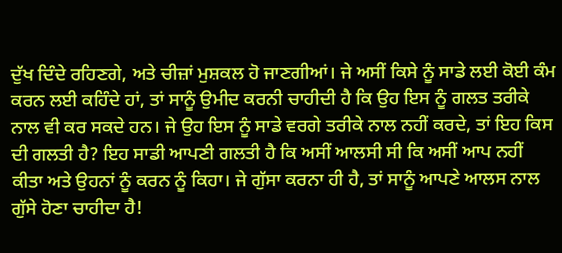ਦੁੱਖ ਦਿੰਦੇ ਰਹਿਣਗੇ, ਅਤੇ ਚੀਜ਼ਾਂ ਮੁਸ਼ਕਲ ਹੋ ਜਾਣਗੀਆਂ। ਜੇ ਅਸੀਂ ਕਿਸੇ ਨੂੰ ਸਾਡੇ ਲਈ ਕੋਈ ਕੰਮ ਕਰਨ ਲਈ ਕਹਿੰਦੇ ਹਾਂ, ਤਾਂ ਸਾਨੂੰ ਉਮੀਦ ਕਰਨੀ ਚਾਹੀਦੀ ਹੈ ਕਿ ਉਹ ਇਸ ਨੂੰ ਗਲਤ ਤਰੀਕੇ ਨਾਲ ਵੀ ਕਰ ਸਕਦੇ ਹਨ। ਜੇ ਉਹ ਇਸ ਨੂੰ ਸਾਡੇ ਵਰਗੇ ਤਰੀਕੇ ਨਾਲ ਨਹੀਂ ਕਰਦੇ, ਤਾਂ ਇਹ ਕਿਸ ਦੀ ਗਲਤੀ ਹੈ? ਇਹ ਸਾਡੀ ਆਪਣੀ ਗਲਤੀ ਹੈ ਕਿ ਅਸੀਂ ਆਲਸੀ ਸੀ ਕਿ ਅਸੀਂ ਆਪ ਨਹੀਂ ਕੀਤਾ ਅਤੇ ਉਹਨਾਂ ਨੂੰ ਕਰਨ ਨੂੰ ਕਿਹਾ। ਜੇ ਗੁੱਸਾ ਕਰਨਾ ਹੀ ਹੈ, ਤਾਂ ਸਾਨੂੰ ਆਪਣੇ ਆਲਸ ਨਾਲ ਗੁੱਸੇ ਹੋਣਾ ਚਾਹੀਦਾ ਹੈ!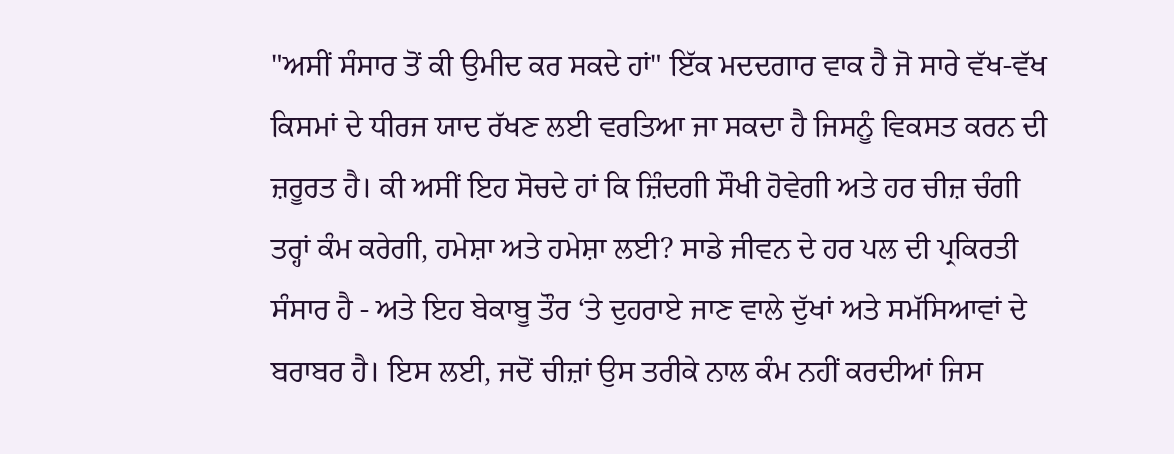"ਅਸੀਂ ਸੰਸਾਰ ਤੋਂ ਕੀ ਉਮੀਦ ਕਰ ਸਕਦੇ ਹਾਂ" ਇੱਕ ਮਦਦਗਾਰ ਵਾਕ ਹੈ ਜੋ ਸਾਰੇ ਵੱਖ-ਵੱਖ ਕਿਸਮਾਂ ਦੇ ਧੀਰਜ ਯਾਦ ਰੱਖਣ ਲਈ ਵਰਤਿਆ ਜਾ ਸਕਦਾ ਹੈ ਜਿਸਨੂੰ ਵਿਕਸਤ ਕਰਨ ਦੀ ਜ਼ਰੂਰਤ ਹੈ। ਕੀ ਅਸੀਂ ਇਹ ਸੋਚਦੇ ਹਾਂ ਕਿ ਜ਼ਿੰਦਗੀ ਸੌਖੀ ਹੋਵੇਗੀ ਅਤੇ ਹਰ ਚੀਜ਼ ਚੰਗੀ ਤਰ੍ਹਾਂ ਕੰਮ ਕਰੇਗੀ, ਹਮੇਸ਼ਾ ਅਤੇ ਹਮੇਸ਼ਾ ਲਈ? ਸਾਡੇ ਜੀਵਨ ਦੇ ਹਰ ਪਲ ਦੀ ਪ੍ਰਕਿਰਤੀ ਸੰਸਾਰ ਹੈ - ਅਤੇ ਇਹ ਬੇਕਾਬੂ ਤੌਰ ‘ਤੇ ਦੁਹਰਾਏ ਜਾਣ ਵਾਲੇ ਦੁੱਖਾਂ ਅਤੇ ਸਮੱਸਿਆਵਾਂ ਦੇ ਬਰਾਬਰ ਹੈ। ਇਸ ਲਈ, ਜਦੋਂ ਚੀਜ਼ਾਂ ਉਸ ਤਰੀਕੇ ਨਾਲ ਕੰਮ ਨਹੀਂ ਕਰਦੀਆਂ ਜਿਸ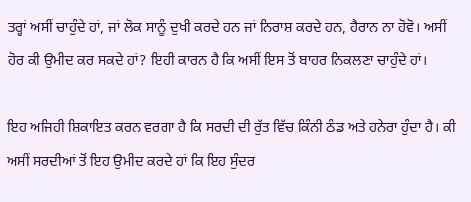ਤਰ੍ਹਾਂ ਅਸੀਂ ਚਾਹੁੰਦੇ ਹਾਂ, ਜਾਂ ਲੋਕ ਸਾਨੂੰ ਦੁਖੀ ਕਰਦੇ ਹਨ ਜਾਂ ਨਿਰਾਸ਼ ਕਰਦੇ ਹਨ, ਹੈਰਾਨ ਨਾ ਹੋਵੋ। ਅਸੀਂ ਹੋਰ ਕੀ ਉਮੀਦ ਕਰ ਸਕਦੇ ਹਾਂ? ਇਹੀ ਕਾਰਨ ਹੈ ਕਿ ਅਸੀਂ ਇਸ ਤੋਂ ਬਾਹਰ ਨਿਕਲਣਾ ਚਾਹੁੰਦੇ ਹਾਂ।

ਇਹ ਅਜਿਹੀ ਸ਼ਿਕਾਇਤ ਕਰਨ ਵਰਗਾ ਹੈ ਕਿ ਸਰਦੀ ਦੀ ਰੁੱਤ ਵਿੱਚ ਕਿੰਨੀ ਠੰਡ ਅਤੇ ਹਨੇਰਾ ਹੁੰਦਾ ਹੈ। ਕੀ ਅਸੀਂ ਸਰਦੀਆਂ ਤੋਂ ਇਹ ਉਮੀਦ ਕਰਦੇ ਹਾਂ ਕਿ ਇਹ ਸੁੰਦਰ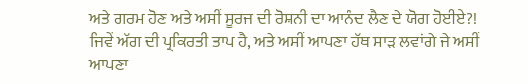ਅਤੇ ਗਰਮ ਹੋਣ ਅਤੇ ਅਸੀਂ ਸੂਰਜ ਦੀ ਰੋਸ਼ਨੀ ਦਾ ਆਨੰਦ ਲੈਣ ਦੇ ਯੋਗ ਹੋਈਏ?! ਜਿਵੇਂ ਅੱਗ ਦੀ ਪ੍ਰਕਿਰਤੀ ਤਾਪ ਹੈ, ਅਤੇ ਅਸੀਂ ਆਪਣਾ ਹੱਥ ਸਾੜ ਲਵਾਂਗੇ ਜੇ ਅਸੀਂ ਆਪਣਾ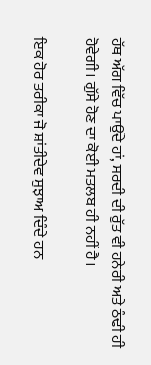ਹੱਥ ਅੱਗ ਵਿੱਚ ਪਾਉਂਦੇ ਹਾਂ, ਸਰਦੀ ਦੀ ਰੁੱਤ ਵੀ ਹਨੇਰੀ ਅਤੇ ਠੰਢੀ ਹੀ ਹੋਵੇਗੀ। ਗੁੱਸੇ ਹੋਣ ਦਾ ਕੋਈ ਮਤਲਬ ਹੀ ਨਹੀਂ ਹੈ।

ਇਕ ਹੋਰ ਤਰੀਕਾ ਜੋ ਸ਼ਾਂਤੀਦੇਵ ਸੁਝਾਅ ਦਿੰਦੇ ਹਨ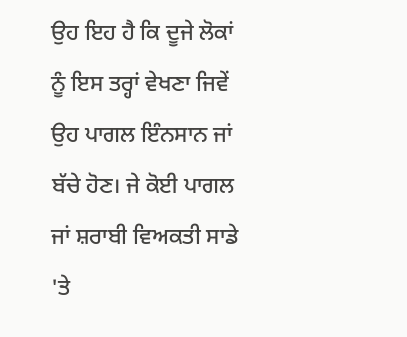ਉਹ ਇਹ ਹੈ ਕਿ ਦੂਜੇ ਲੋਕਾਂ ਨੂੰ ਇਸ ਤਰ੍ਹਾਂ ਵੇਖਣਾ ਜਿਵੇਂ ਉਹ ਪਾਗਲ ਇੰਨਸਾਨ ਜਾਂ ਬੱਚੇ ਹੋਣ। ਜੇ ਕੋਈ ਪਾਗਲ ਜਾਂ ਸ਼ਰਾਬੀ ਵਿਅਕਤੀ ਸਾਡੇ 'ਤੇ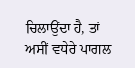ਚਿਲਾਉਂਦਾ ਹੈ, ਤਾਂ ਅਸੀਂ ਵਧੇਰੇ ਪਾਗਲ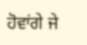ਹੋਵਾਂਗੇ ਜੇ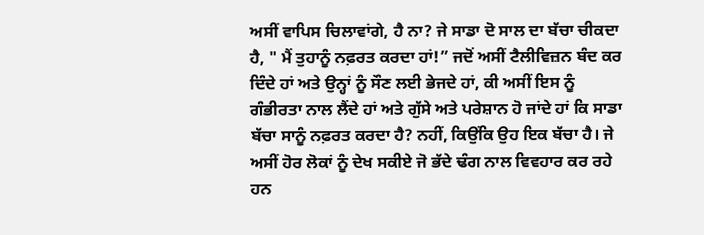ਅਸੀਂ ਵਾਪਿਸ ਚਿਲਾਵਾਂਗੇ, ਹੈ ਨਾ? ਜੇ ਸਾਡਾ ਦੋ ਸਾਲ ਦਾ ਬੱਚਾ ਚੀਕਦਾ ਹੈ, " ਮੈਂ ਤੁਹਾਨੂੰ ਨਫ਼ਰਤ ਕਰਦਾ ਹਾਂ!” ਜਦੋਂ ਅਸੀਂ ਟੈਲੀਵਿਜ਼ਨ ਬੰਦ ਕਰ ਦਿੰਦੇ ਹਾਂ ਅਤੇ ਉਨ੍ਹਾਂ ਨੂੰ ਸੌਣ ਲਈ ਭੇਜਦੇ ਹਾਂ, ਕੀ ਅਸੀਂ ਇਸ ਨੂੰ ਗੰਭੀਰਤਾ ਨਾਲ ਲੈਂਦੇ ਹਾਂ ਅਤੇ ਗੁੱਸੇ ਅਤੇ ਪਰੇਸ਼ਾਨ ਹੋ ਜਾਂਦੇ ਹਾਂ ਕਿ ਸਾਡਾ ਬੱਚਾ ਸਾਨੂੰ ਨਫ਼ਰਤ ਕਰਦਾ ਹੈ? ਨਹੀਂ, ਕਿਉਂਕਿ ਉਹ ਇਕ ਬੱਚਾ ਹੈ। ਜੇ ਅਸੀਂ ਹੋਰ ਲੋਕਾਂ ਨੂੰ ਦੇਖ ਸਕੀਏ ਜੋ ਭੱਦੇ ਢੰਗ ਨਾਲ ਵਿਵਹਾਰ ਕਰ ਰਹੇ ਹਨ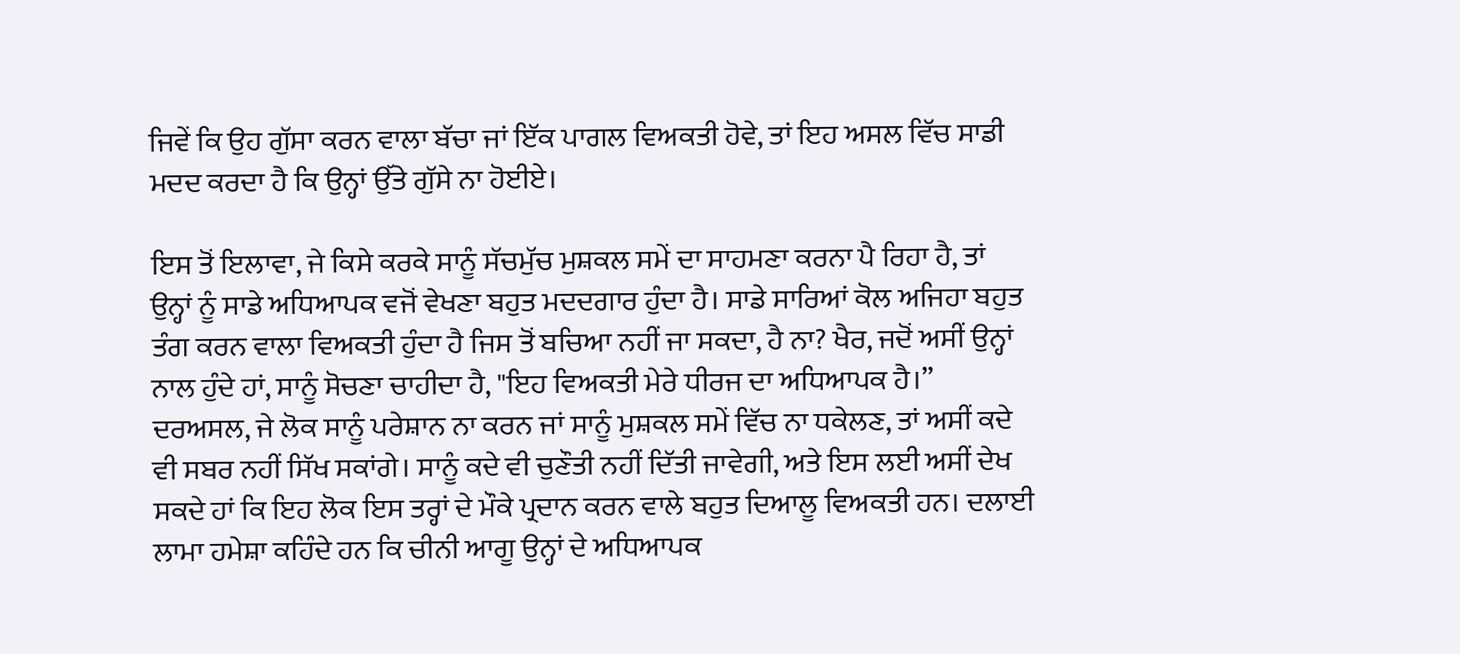ਜਿਵੇਂ ਕਿ ਉਹ ਗੁੱਸਾ ਕਰਨ ਵਾਲਾ ਬੱਚਾ ਜਾਂ ਇੱਕ ਪਾਗਲ ਵਿਅਕਤੀ ਹੋਵੇ, ਤਾਂ ਇਹ ਅਸਲ ਵਿੱਚ ਸਾਡੀ ਮਦਦ ਕਰਦਾ ਹੈ ਕਿ ਉਨ੍ਹਾਂ ਉੱਤੇ ਗੁੱਸੇ ਨਾ ਹੋਈਏ।

ਇਸ ਤੋਂ ਇਲਾਵਾ, ਜੇ ਕਿਸੇ ਕਰਕੇ ਸਾਨੂੰ ਸੱਚਮੁੱਚ ਮੁਸ਼ਕਲ ਸਮੇਂ ਦਾ ਸਾਹਮਣਾ ਕਰਨਾ ਪੈ ਰਿਹਾ ਹੈ, ਤਾਂ ਉਨ੍ਹਾਂ ਨੂੰ ਸਾਡੇ ਅਧਿਆਪਕ ਵਜੋਂ ਵੇਖਣਾ ਬਹੁਤ ਮਦਦਗਾਰ ਹੁੰਦਾ ਹੈ। ਸਾਡੇ ਸਾਰਿਆਂ ਕੋਲ ਅਜਿਹਾ ਬਹੁਤ ਤੰਗ ਕਰਨ ਵਾਲਾ ਵਿਅਕਤੀ ਹੁੰਦਾ ਹੈ ਜਿਸ ਤੋਂ ਬਚਿਆ ਨਹੀਂ ਜਾ ਸਕਦਾ, ਹੈ ਨਾ? ਖੈਰ, ਜਦੋਂ ਅਸੀਂ ਉਨ੍ਹਾਂ ਨਾਲ ਹੁੰਦੇ ਹਾਂ, ਸਾਨੂੰ ਸੋਚਣਾ ਚਾਹੀਦਾ ਹੈ, "ਇਹ ਵਿਅਕਤੀ ਮੇਰੇ ਧੀਰਜ ਦਾ ਅਧਿਆਪਕ ਹੈ।” ਦਰਅਸਲ, ਜੇ ਲੋਕ ਸਾਨੂੰ ਪਰੇਸ਼ਾਨ ਨਾ ਕਰਨ ਜਾਂ ਸਾਨੂੰ ਮੁਸ਼ਕਲ ਸਮੇਂ ਵਿੱਚ ਨਾ ਧਕੇਲਣ, ਤਾਂ ਅਸੀਂ ਕਦੇ ਵੀ ਸਬਰ ਨਹੀਂ ਸਿੱਖ ਸਕਾਂਗੇ। ਸਾਨੂੰ ਕਦੇ ਵੀ ਚੁਣੌਤੀ ਨਹੀਂ ਦਿੱਤੀ ਜਾਵੇਗੀ, ਅਤੇ ਇਸ ਲਈ ਅਸੀਂ ਦੇਖ ਸਕਦੇ ਹਾਂ ਕਿ ਇਹ ਲੋਕ ਇਸ ਤਰ੍ਹਾਂ ਦੇ ਮੌਕੇ ਪ੍ਰਦਾਨ ਕਰਨ ਵਾਲੇ ਬਹੁਤ ਦਿਆਲੂ ਵਿਅਕਤੀ ਹਨ। ਦਲਾਈ ਲਾਮਾ ਹਮੇਸ਼ਾ ਕਹਿੰਦੇ ਹਨ ਕਿ ਚੀਨੀ ਆਗੂ ਉਨ੍ਹਾਂ ਦੇ ਅਧਿਆਪਕ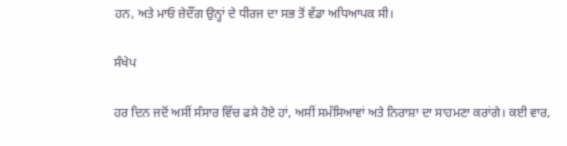ਹਨ, ਅਤੇ ਮਾਓ ਜ਼ੇਦੌਂਗ ਉਨ੍ਹਾਂ ਦੇ ਧੀਰਜ ਦਾ ਸਭ ਤੋਂ ਵੱਡਾ ਅਧਿਆਪਕ ਸੀ।

ਸੰਖੇਪ

ਹਰ ਦਿਨ ਜਦੋਂ ਅਸੀਂ ਸੰਸਾਰ ਵਿੱਚ ਫਸੇ ਹੋਏ ਹਾਂ, ਅਸੀਂ ਸਮੱਸਿਆਵਾਂ ਅਤੇ ਨਿਰਾਸ਼ਾ ਦਾ ਸਾਹਮਣਾ ਕਰਾਂਗੇ। ਕਈ ਵਾਰ,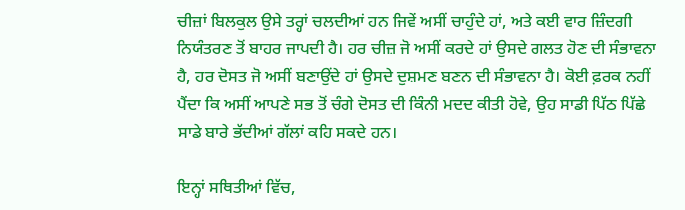ਚੀਜ਼ਾਂ ਬਿਲਕੁਲ ਉਸੇ ਤਰ੍ਹਾਂ ਚਲਦੀਆਂ ਹਨ ਜਿਵੇਂ ਅਸੀਂ ਚਾਹੁੰਦੇ ਹਾਂ, ਅਤੇ ਕਈ ਵਾਰ ਜ਼ਿੰਦਗੀ ਨਿਯੰਤਰਣ ਤੋਂ ਬਾਹਰ ਜਾਪਦੀ ਹੈ। ਹਰ ਚੀਜ਼ ਜੋ ਅਸੀਂ ਕਰਦੇ ਹਾਂ ਉਸਦੇ ਗਲਤ ਹੋਣ ਦੀ ਸੰਭਾਵਨਾ ਹੈ, ਹਰ ਦੋਸਤ ਜੋ ਅਸੀਂ ਬਣਾਉਂਦੇ ਹਾਂ ਉਸਦੇ ਦੁਸ਼ਮਣ ਬਣਨ ਦੀ ਸੰਭਾਵਨਾ ਹੈ। ਕੋਈ ਫ਼ਰਕ ਨਹੀਂ ਪੈਂਦਾ ਕਿ ਅਸੀਂ ਆਪਣੇ ਸਭ ਤੋਂ ਚੰਗੇ ਦੋਸਤ ਦੀ ਕਿੰਨੀ ਮਦਦ ਕੀਤੀ ਹੋਵੇ, ਉਹ ਸਾਡੀ ਪਿੱਠ ਪਿੱਛੇ ਸਾਡੇ ਬਾਰੇ ਭੱਦੀਆਂ ਗੱਲਾਂ ਕਹਿ ਸਕਦੇ ਹਨ।

ਇਨ੍ਹਾਂ ਸਥਿਤੀਆਂ ਵਿੱਚ,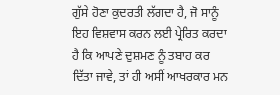ਗੁੱਸੇ ਹੋਣਾ ਕੁਦਰਤੀ ਲੱਗਦਾ ਹੈ, ਜੋ ਸਾਨੂੰ ਇਹ ਵਿਸ਼ਵਾਸ ਕਰਨ ਲਈ ਪ੍ਰੇਰਿਤ ਕਰਦਾ ਹੈ ਕਿ ਆਪਣੇ ਦੁਸ਼ਮਣ ਨੂੰ ਤਬਾਹ ਕਰ ਦਿੱਤਾ ਜਾਵੇ, ਤਾਂ ਹੀ ਅਸੀਂ ਆਖਰਕਾਰ ਮਨ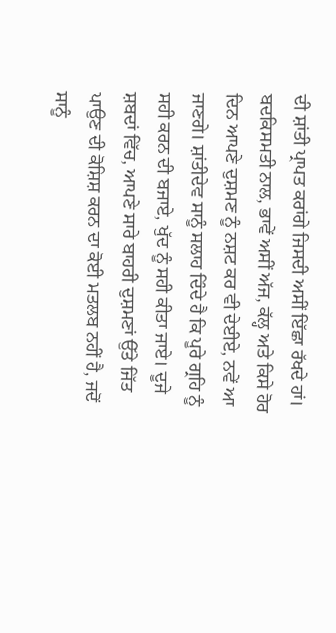ਦੀ ਸ਼ਾਂਤੀ ਪ੍ਰਾਪਤ ਕਰਾਂਗੇ ਜਿਸਦੀ ਅਸੀਂ ਇੱਛਾ ਰੱਖਦੇ ਹਾਂ। ਬਦਕਿਸਮਤੀ ਨਾਲ, ਭਾਵੇਂ ਅਸੀਂ ਅੱਜ, ਕੱਲ੍ਹ ਅਤੇ ਕਿਸੇ ਹੋਰ ਦਿਨ ਆਪਣੇ ਦੁਸ਼ਮਣ ਨੂੰ ਨਸ਼ਟ ਕਰ ਵੀ ਦੇਈਏ, ਨਵੇਂ ਆ ਜਾਣਗੇ। ਸ਼ਾਂਤੀਦੇਵ ਸਾਨੂੰ ਸਲਾਹ ਦਿੰਦੇ ਹੈ ਕਿ ਪੂਰੇ ਗ੍ਰਹਿ ਨੂੰ ਸਹੀ ਕਰਨ ਦੀ ਬਜਾਏ, ਖੁੱਦ ਨੂੰ ਸਹੀ ਕੀਤਾ ਜਾਏ। ਦੂਜੇ ਸ਼ਬਦਾਂ ਵਿੱਚ, ਆਪਣੇ ਸਾਰੇ ਬਾਹਰੀ ਦੁਸ਼ਮਣਾਂ ਉੱਤੇ ਜਿੱਤ ਪਾਉਣ ਦੀ ਕੋਸ਼ਿਸ਼ ਕਰਨ ਦਾ ਕੋਈ ਮਤਲਬ ਨਹੀਂ ਹੈ, ਜਦੋਂ ਸਾਨੂੰ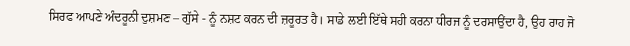ਸਿਰਫ ਆਪਣੇ ਅੰਦਰੂਨੀ ਦੁਸ਼ਮਣ – ਗੁੱਸੇ - ਨੂੰ ਨਸ਼ਟ ਕਰਨ ਦੀ ਜ਼ਰੂਰਤ ਹੈ। ਸਾਡੇ ਲਈ ਇੱਥੇ ਸਹੀ ਕਰਨਾ ਧੀਰਜ ਨੂੰ ਦਰਸਾਉਂਦਾ ਹੈ, ਉਹ ਰਾਹ ਜੋ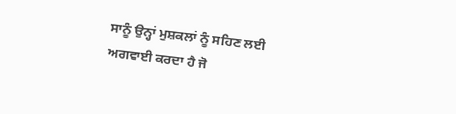ਸਾਨੂੰ ਉਨ੍ਹਾਂ ਮੁਸ਼ਕਲਾਂ ਨੂੰ ਸਹਿਣ ਲਈ ਅਗਵਾਈ ਕਰਦਾ ਹੈ ਜੋ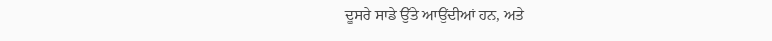ਦੂਸਰੇ ਸਾਡੇ ਉੱਤੇ ਆਉਂਦੀਆਂ ਹਨ, ਅਤੇ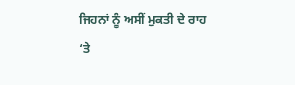ਜਿਹਨਾਂ ਨੂੰ ਅਸੀਂ ਮੁਕਤੀ ਦੇ ਰਾਹ ‘ਤੇ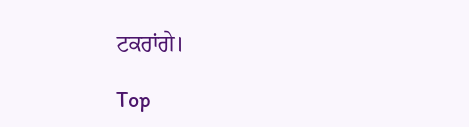ਟਕਰਾਂਗੇ।

Top